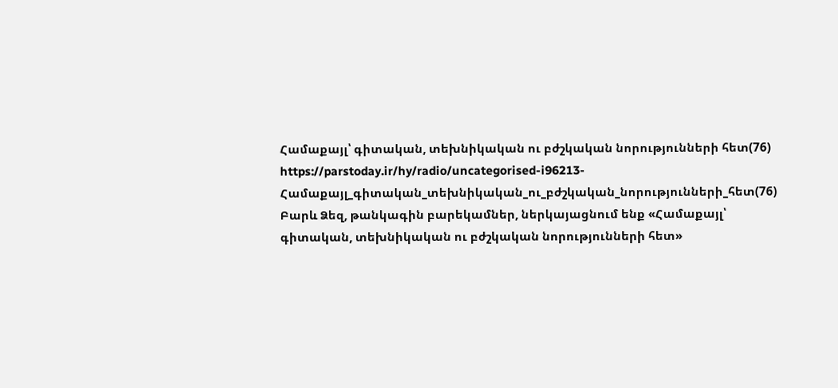Համաքայլ՝ գիտական, տեխնիկական ու բժշկական նորությունների հետ(76)
https://parstoday.ir/hy/radio/uncategorised-i96213-Համաքայլ_գիտական_տեխնիկական_ու_բժշկական_նորությունների_հետ(76)
Բարև Ձեզ, թանկագին բարեկամներ, ներկայացնում ենք «Համաքայլ՝ գիտական, տեխնիկական ու բժշկական նորությունների հետ»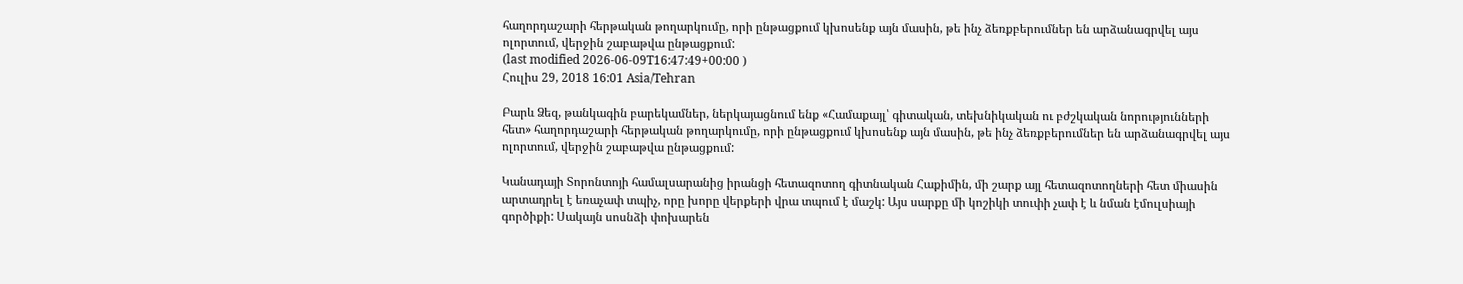հաղորդաշարի հերթական թողարկումը, որի ընթացքում կխոսենք այն մասին, թե ինչ ձեռքբերումներ են արձանագրվել այս ոլորտում, վերջին շաբաթվա ընթացքում:
(last modified 2026-06-09T16:47:49+00:00 )
Հուլիս 29, 2018 16:01 Asia/Tehran

Բարև Ձեզ, թանկագին բարեկամներ, ներկայացնում ենք «Համաքայլ՝ գիտական, տեխնիկական ու բժշկական նորությունների հետ» հաղորդաշարի հերթական թողարկումը, որի ընթացքում կխոսենք այն մասին, թե ինչ ձեռքբերումներ են արձանագրվել այս ոլորտում, վերջին շաբաթվա ընթացքում:

Կանադայի Տորոնտոյի համալսարանից իրանցի հետազոտող գիտնական Հաքիմին, մի շարք այլ հետազոտողների հետ միասին արտադրել է եռաչափ տպիչ, որը խորը վերքերի վրա տպում է մաշկ: Այս սարքը մի կոշիկի տուփի չափ է և նման էմուլսիայի գործիքի: Սակայն սոսնձի փոխարեն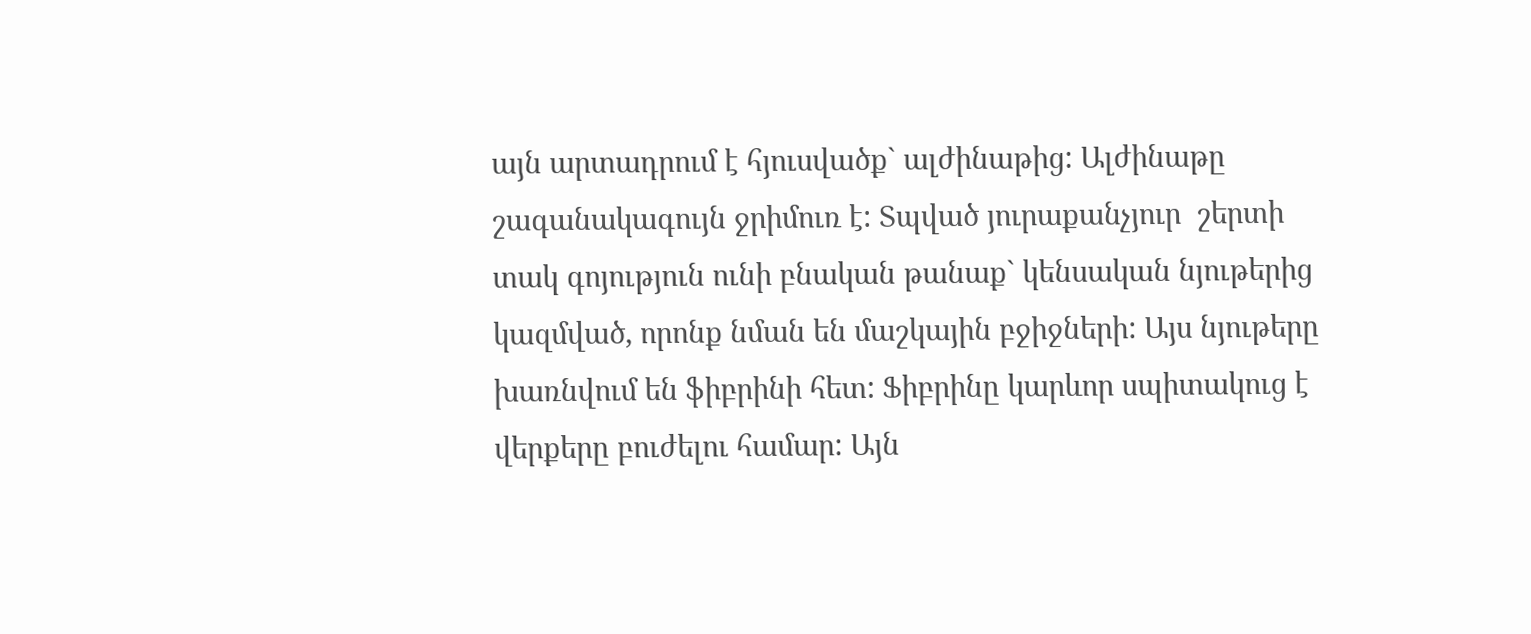այն արտադրում է հյուսվածք` ալժինաթից: Ալժինաթը շագանակագույն ջրիմուռ է: Տպված յուրաքանչյուր  շերտի տակ գոյություն ունի բնական թանաք` կենսական նյութերից կազմված, որոնք նման են մաշկային բջիջների: Այս նյութերը խառնվում են ֆիբրինի հետ: Ֆիբրինը կարևոր սպիտակուց է վերքերը բուժելու համար: Այն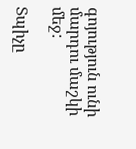գոյություն ունի մարդու մաշկի մեջ:

Տպիչը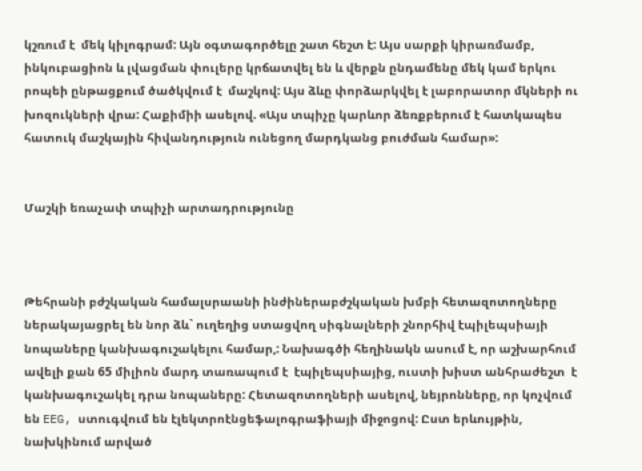կշռում է  մեկ կիլոգրամ: Այն օգտագործելը շատ հեշտ է: Այս սարքի կիրառմամբ, ինկուբացիոն և լվացման փուլերը կրճատվել են և վերքն ընդամենը մեկ կամ երկու րոպեի ընթացքում ծածկվում է  մաշկով: Այս ձևը փորձարկվել է լաբորատոր մկների ու խոզուկների վրա: Հաքիմիի ասելով. «Այս տպիչը կարևոր ձեռքբերում է հատկապես հատուկ մաշկային հիվանդություն ունեցող մարդկանց բուժման համար»:


Մաշկի եռաչափ տպիչի արտադրությունը



Թեհրանի բժշկական համալսրաանի ինժիներաբժշկական խմբի հետազոտողները ներակայացրել են նոր ձև` ուղեղից ստացվող սիգնալների շնորհիվ էպիլեպսիայի նոպաները կանխագուշակելու համար,: Նախագծի հեղինակն ասում է, որ աշխարհում ավելի քան 65 միլիոն մարդ տառապում է  էպիլեպսիայից, ուստի խիստ անհրաժեշտ  է կանխագուշակել դրա նոպաները: Հետազոտողների ասելով, նեյրոնները, որ կոչվում են EEG, ստուգվում են էլեկտրոէնցեֆալոգրաֆիայի միջոցով: Ըստ երևույթին, նախկինում արված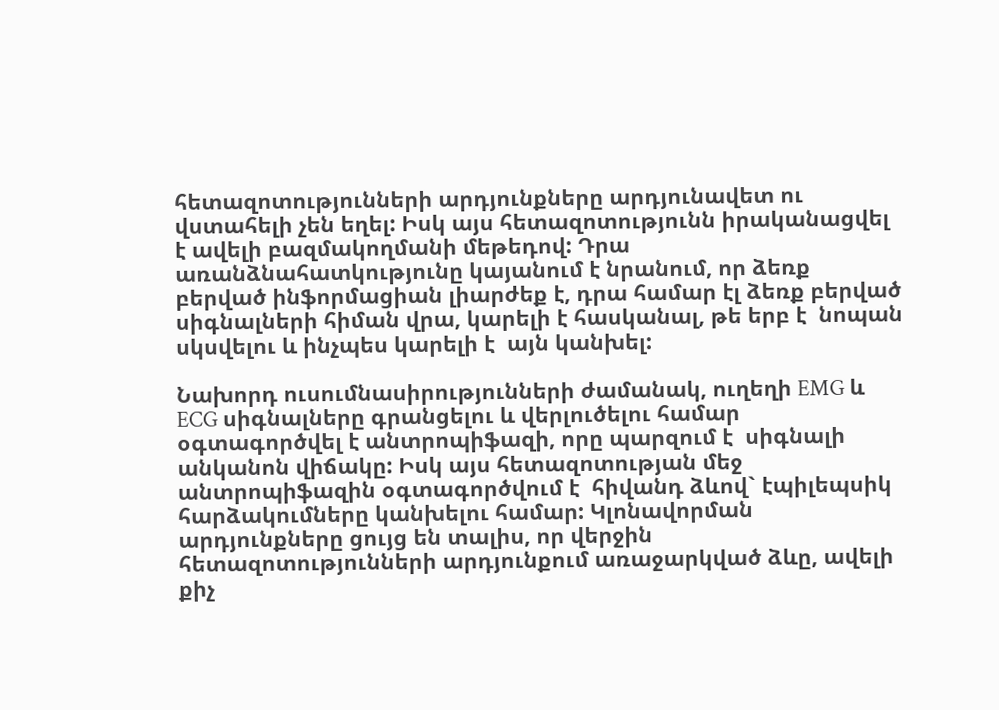հետազոտությունների արդյունքները արդյունավետ ու վստահելի չեն եղել: Իսկ այս հետազոտությունն իրականացվել է ավելի բազմակողմանի մեթեդով: Դրա առանձնահատկությունը կայանում է նրանում, որ ձեռք բերված ինֆորմացիան լիարժեք է, դրա համար էլ ձեռք բերված սիգնալների հիման վրա, կարելի է հասկանալ, թե երբ է  նոպան սկսվելու և ինչպես կարելի է  այն կանխել:

Նախորդ ուսումնասիրությունների ժամանակ, ուղեղի EMG և ECG սիգնալները գրանցելու և վերլուծելու համար օգտագործվել է անտրոպիֆազի, որը պարզում է  սիգնալի անկանոն վիճակը: Իսկ այս հետազոտության մեջ անտրոպիֆազին օգտագործվում է  հիվանդ ձևով` էպիլեպսիկ հարձակումները կանխելու համար: Կլոնավորման արդյունքները ցույց են տալիս, որ վերջին հետազոտությունների արդյունքում առաջարկված ձևը, ավելի քիչ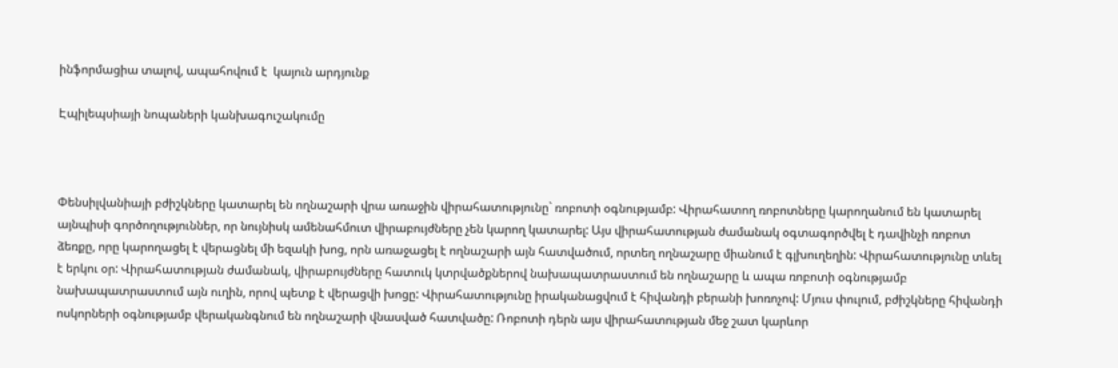ինֆորմացիա տալով, ապահովում է  կայուն արդյունք

Էպիլեպսիայի նոպաների կանխագուշակումը



Փենսիլվանիայի բժիշկները կատարել են ողնաշարի վրա առաջին վիրահատությունը` ռոբոտի օգնությամբ: Վիրահատող ռոբոտները կարողանում են կատարել այնպիսի գործողություններ, որ նույնիսկ ամենահմուտ վիրաբույժները չեն կարող կատարել: Այս վիրահատության ժամանակ օգտագործվել է դավինչի ռոբոտ ձեռքը, որը կարողացել է վերացնել մի եզակի խոց, որն առաջացել է ողնաշարի այն հատվածում, որտեղ ողնաշարը միանում է գլխուղեղին: Վիրահատությունը տևել է երկու օր: Վիրահատության ժամանակ, վիրաբույժները հատուկ կտրվածքներով նախապատրաստում են ողնաշարը և ապա ռոբոտի օգնությամբ նախապատրաստում այն ուղին, որով պետք է վերացվի խոցը: Վիրահատությունը իրականացվում է հիվանդի բերանի խոռոչով: Մյուս փուլում, բժիշկները հիվանդի ոսկորների օգնությամբ վերականգնում են ողնաշարի վնասված հատվածը: Ռոբոտի դերն այս վիրահատության մեջ շատ կարևոր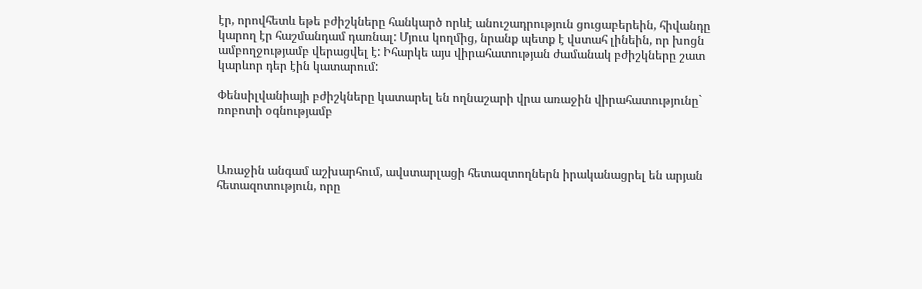էր, որովհետև եթե բժիշկները հանկարծ որևէ անուշադրություն ցուցաբերեին, հիվանդը կարող էր հաշմանդամ դառնալ: Մյուս կողմից, նրանք պետք է վստահ լինեին, որ խոցն ամբողջությամբ վերացվել է: Իհարկե այս վիրահատության ժամանակ բժիշկները շատ կարևոր դեր էին կատարում:

Փենսիլվանիայի բժիշկները կատարել են ողնաշարի վրա առաջին վիրահատությունը` ռոբոտի օգնությամբ



Առաջին անգամ աշխարհում, ավստարլացի հետազտողներն իրականացրել են արյան հետազոտություն, որը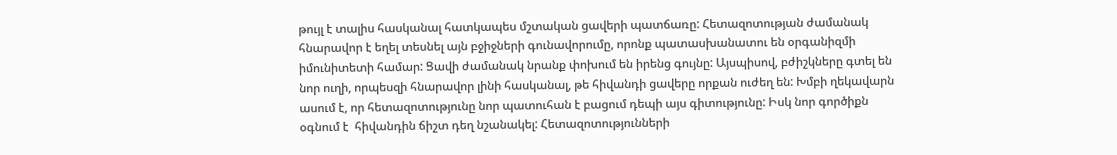թույլ է տալիս հասկանալ հատկապես մշտական ցավերի պատճառը: Հետազոտության ժամանակ հնարավոր է եղել տեսնել այն բջիջների գունավորումը, որոնք պատասխանատու են օրգանիզմի իմունիտետի համար: Ցավի ժամանակ նրանք փոխում են իրենց գույնը: Այսպիսով, բժիշկները գտել են նոր ուղի, որպեսզի հնարավոր լինի հասկանալ, թե հիվանդի ցավերը որքան ուժեղ են: Խմբի ղեկավարն ասում է, որ հետազոտությունը նոր պատուհան է բացում դեպի այս գիտությունը: Իսկ նոր գործիքն օգնում է  հիվանդին ճիշտ դեղ նշանակել: Հետազոտությունների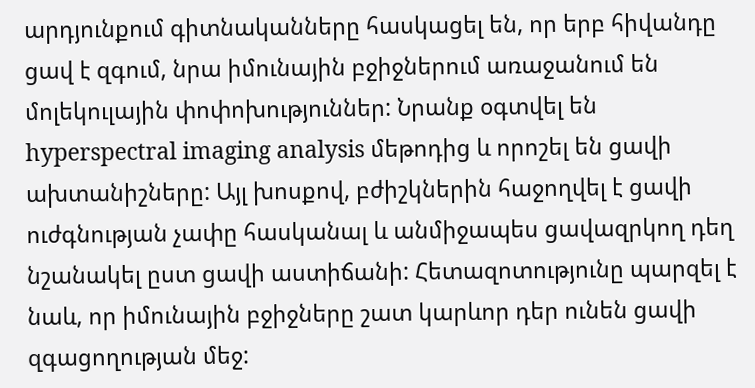արդյունքում գիտնականները հասկացել են, որ երբ հիվանդը ցավ է զգում, նրա իմունային բջիջներում առաջանում են մոլեկուլային փոփոխություններ: Նրանք օգտվել են  hyperspectral imaging analysis մեթոդից և որոշել են ցավի ախտանիշները: Այլ խոսքով, բժիշկներին հաջողվել է ցավի ուժգնության չափը հասկանալ և անմիջապես ցավազրկող դեղ նշանակել ըստ ցավի աստիճանի: Հետազոտությունը պարզել է նաև, որ իմունային բջիջները շատ կարևոր դեր ունեն ցավի զգացողության մեջ: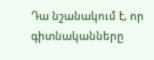Դա նշանակում է, որ գիտնականները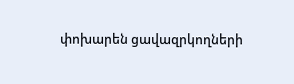փոխարեն ցավազրկողների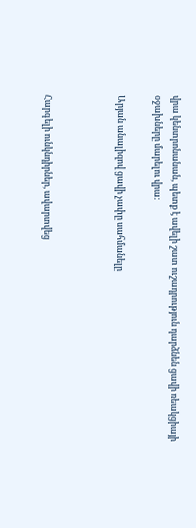վրա կենտրոնանան, պետք է ավելի շատ ուշադրություն դարձնեն ցավի ռեակցիայի օջախները մարելու վրա:

Արյան անալիզով ցավի չափը սահմանելը



Հարգելի ունկնդիրներ, ավարտվեց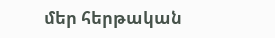մեր հերթական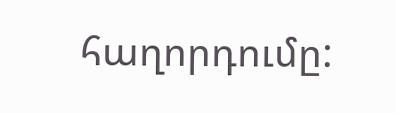հաղորդումը: